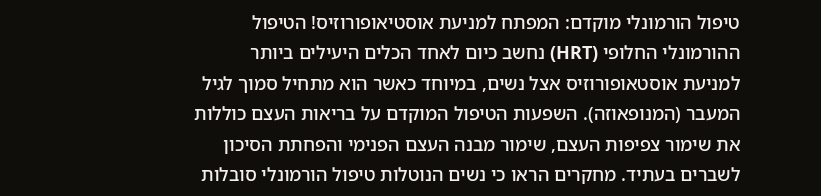טיפול הורמונלי מוקדם: המפתח למניעת אוסטיאופורוזיס! הטיפול ההורמונלי החלופי (HRT) נחשב כיום לאחד הכלים היעילים ביותר למניעת אוסטאופורוזיס אצל נשים, במיוחד כאשר הוא מתחיל סמוך לגיל המעבר (המנופאוזה). השפעות הטיפול המוקדם על בריאות העצם כוללות את שימור צפיפות העצם, שימור מבנה העצם הפנימי והפחתת הסיכון לשברים בעתיד. מחקרים הראו כי נשים הנוטלות טיפול הורמונלי סובלות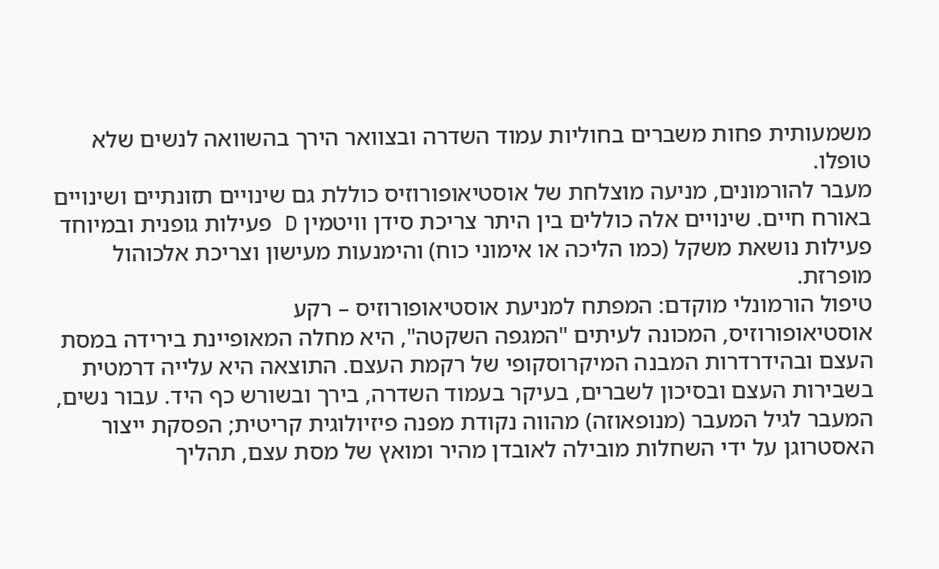משמעותית פחות משברים בחוליות עמוד השדרה ובצוואר הירך בהשוואה לנשים שלא טופלו.
מעבר להורמונים, מניעה מוצלחת של אוסטיאופורוזיס כוללת גם שינויים תזונתיים ושינויים באורח חיים. שינויים אלה כוללים בין היתר צריכת סידן וויטמין D פעילות גופנית ובמיוחד פעילות נושאת משקל (כמו הליכה או אימוני כוח) והימנעות מעישון וצריכת אלכוהול מופרזת.
טיפול הורמונלי מוקדם: המפתח למניעת אוסטיאופורוזיס – רקע
אוסטיאופורוזיס, המכונה לעיתים "המגפה השקטה", היא מחלה המאופיינת בירידה במסת העצם ובהידרדרות המבנה המיקרוסקופי של רקמת העצם. התוצאה היא עלייה דרמטית בשבירות העצם ובסיכון לשברים, בעיקר בעמוד השדרה, בירך ובשורש כף היד. עבור נשים, המעבר לגיל המעבר (מנופאוזה) מהווה נקודת מפנה פיזיולוגית קריטית; הפסקת ייצור האסטרוגן על ידי השחלות מובילה לאובדן מהיר ומואץ של מסת עצם, תהליך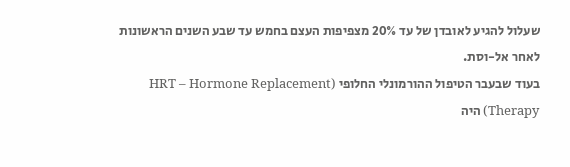שעלול להגיע לאובדן של עד 20% מצפיפות העצם בחמש עד שבע השנים הראשונות לאחר אל-וסת.
בעוד שבעבר הטיפול ההורמונלי החלופי (HRT – Hormone Replacement Therapy) היה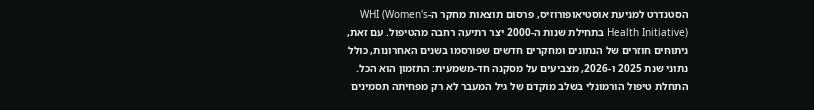הסטנדרט למניעת אוסטיאופורוזיס, פרסום תוצאות מחקר ה-WHI (Women's Health Initiative) בתחילת שנות ה-2000 יצר רתיעה רחבה מהטיפול. עם זאת, ניתוחים חוזרים של הנתונים ומחקרים חדשים שפורסמו בשנים האחרונות, כולל נתוני שנת 2025 ו-2026, מצביעים על מסקנה חד-משמעית: התזמון הוא הכל. התחלת טיפול הורמונלי בשלב מוקדם של גיל המעבר לא רק מפחיתה תסמינים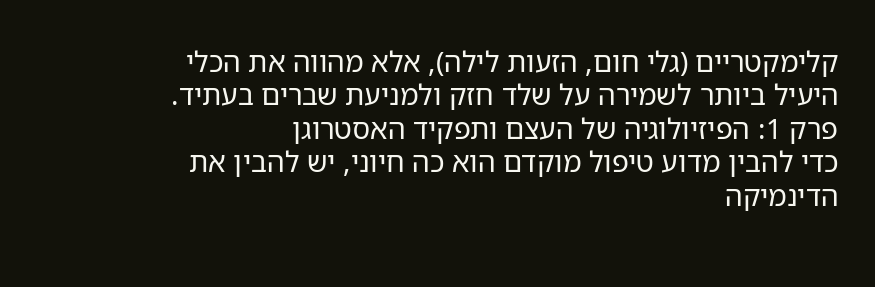קלימקטריים (גלי חום, הזעות לילה), אלא מהווה את הכלי היעיל ביותר לשמירה על שלד חזק ולמניעת שברים בעתיד.
פרק 1: הפיזיולוגיה של העצם ותפקיד האסטרוגן
כדי להבין מדוע טיפול מוקדם הוא כה חיוני, יש להבין את הדינמיקה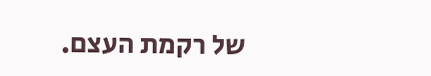של רקמת העצם.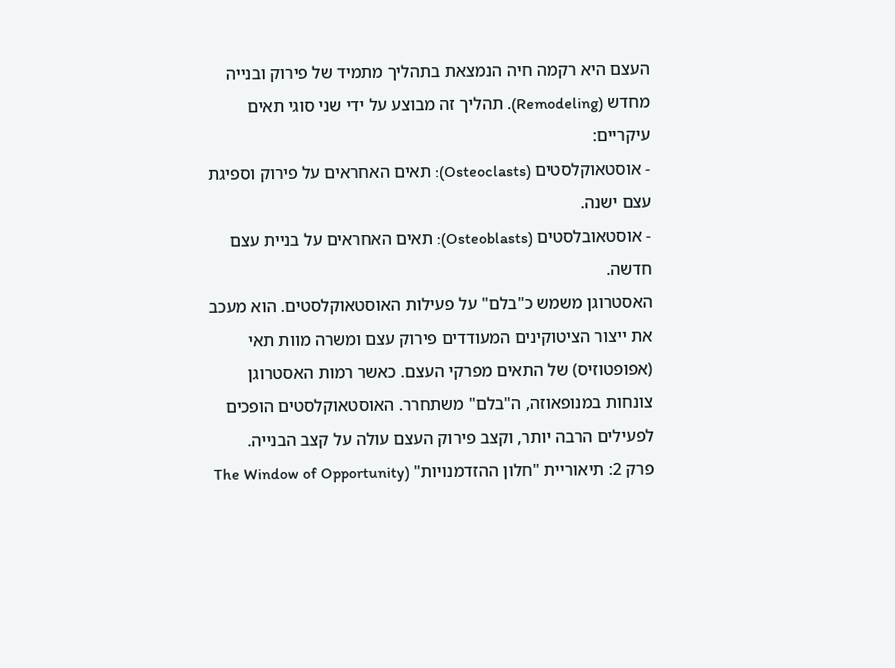העצם היא רקמה חיה הנמצאת בתהליך מתמיד של פירוק ובנייה מחדש (Remodeling). תהליך זה מבוצע על ידי שני סוגי תאים עיקריים:
- אוסטאוקלסטים (Osteoclasts): תאים האחראים על פירוק וספיגת עצם ישנה.
- אוסטאובלסטים (Osteoblasts): תאים האחראים על בניית עצם חדשה.
האסטרוגן משמש כ"בלם" על פעילות האוסטאוקלסטים. הוא מעכב את ייצור הציטוקינים המעודדים פירוק עצם ומשרה מוות תאי (אפופטוזיס) של התאים מפרקי העצם. כאשר רמות האסטרוגן צונחות במנופאוזה, ה"בלם" משתחרר. האוסטאוקלסטים הופכים לפעילים הרבה יותר, וקצב פירוק העצם עולה על קצב הבנייה.
פרק 2: תיאוריית "חלון ההזדמנויות" (The Window of Opportunity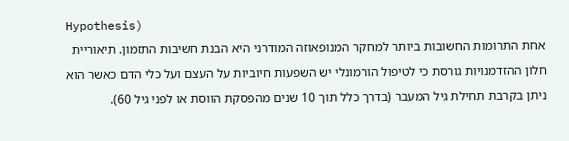Hypothesis)
אחת התרומות החשובות ביותר למחקר המנופאוזה המודרני היא הבנת חשיבות התזמון. תיאוריית חלון ההזדמנויות גורסת כי לטיפול הורמונלי יש השפעות חיוביות על העצם ועל כלי הדם כאשר הוא ניתן בקרבת תחילת גיל המעבר (בדרך כלל תוך 10 שנים מהפסקת הווסת או לפני גיל 60).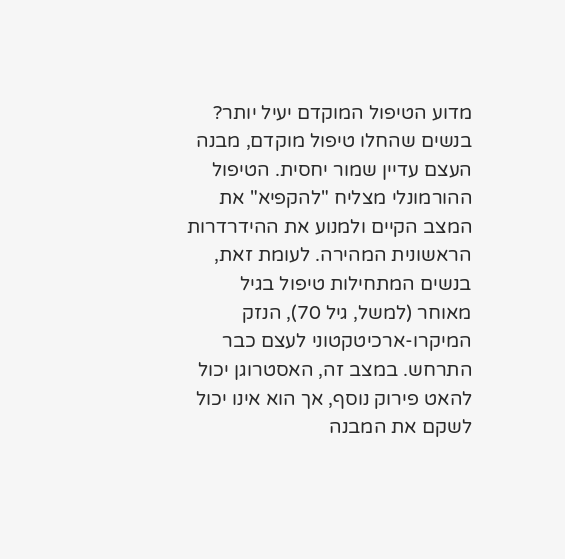מדוע הטיפול המוקדם יעיל יותר?
בנשים שהחלו טיפול מוקדם, מבנה העצם עדיין שמור יחסית. הטיפול ההורמונלי מצליח "להקפיא" את המצב הקיים ולמנוע את ההידרדרות הראשונית המהירה. לעומת זאת, בנשים המתחילות טיפול בגיל מאוחר (למשל, גיל 70), הנזק המיקרו-ארכיטקטוני לעצם כבר התרחש. במצב זה, האסטרוגן יכול להאט פירוק נוסף, אך הוא אינו יכול לשקם את המבנה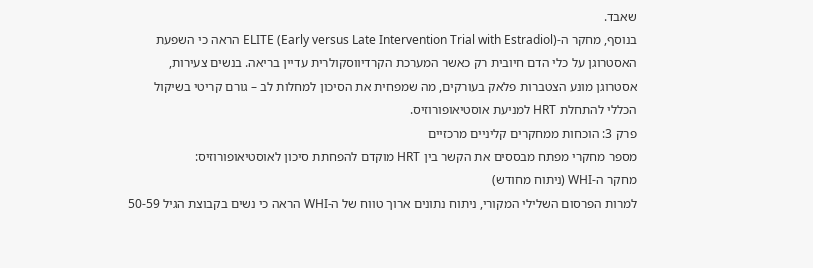שאבד.
בנוסף, מחקר ה-ELITE (Early versus Late Intervention Trial with Estradiol) הראה כי השפעת האסטרוגן על כלי הדם חיובית רק כאשר המערכת הקרדיווסקולרית עדיין בריאה. בנשים צעירות, אסטרוגן מונע הצטברות פלאק בעורקים, מה שמפחית את הסיכון למחלות לב – גורם קריטי בשיקול הכללי להתחלת HRT למניעת אוסטיאופורוזיס.
פרק 3: הוכחות ממחקרים קליניים מרכזיים
מספר מחקרי מפתח מבססים את הקשר בין HRT מוקדם להפחתת סיכון לאוסטיאופורוזיס:
מחקר ה-WHI (ניתוח מחודש)
למרות הפרסום השלילי המקורי, ניתוח נתונים ארוך טווח של ה-WHI הראה כי נשים בקבוצת הגיל 50-59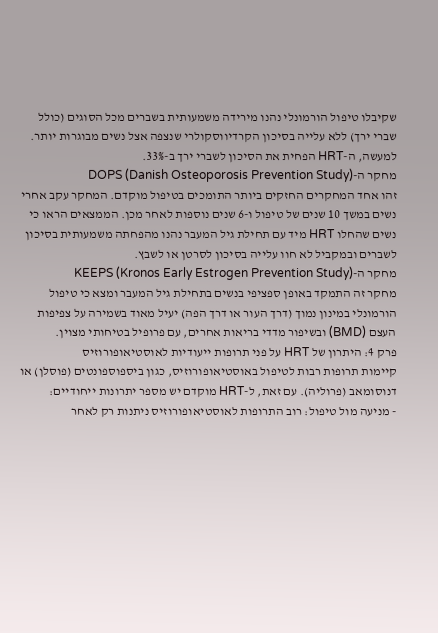שקיבלו טיפול הורמונלי נהנו מירידה משמעותית בשברים מכל הסוגים (כולל שברי ירך) ללא עלייה בסיכון הקרדיווסקולרי שנצפה אצל נשים מבוגרות יותר. למעשה, ה-HRT הפחית את הסיכון לשברי ירך ב-33%.
מחקר ה-DOPS (Danish Osteoporosis Prevention Study)
זהו אחד המחקרים החזקים ביותר התומכים בטיפול מוקדם. המחקר עקב אחרי נשים במשך 10 שנים של טיפול ו-6 שנים נוספות לאחר מכן. הממצאים הראו כי נשים שהחלו HRT מיד עם תחילת גיל המעבר נהנו מהפחתה משמעותית בסיכון לשברים ובמקביל לא חוו עלייה בסיכון לסרטן או לשבץ.
מחקר ה-KEEPS (Kronos Early Estrogen Prevention Study)
מחקר זה התמקד באופן ספציפי בנשים בתחילת גיל המעבר ומצא כי טיפול הורמונלי במינון נמוך (דרך העור או דרך הפה) יעיל מאוד בשמירה על צפיפות העצם (BMD) ובשיפור מדדי בריאות אחרים, עם פרופיל בטיחותי מצוין.
פרק 4: היתרון של HRT על פני תרופות ייעודיות לאוסטיאופורוזיס
קיימות תרופות רבות לטיפול באוסטיאופורוזיס, כגון ביספוספונטים (פוסלן) או דנוסומאב (פרוליה). עם זאת, ל-HRT מוקדם יש מספר יתרונות ייחודיים:
- מניעה מול טיפול: רוב התרופות לאוסטיאופורוזיס ניתנות רק לאחר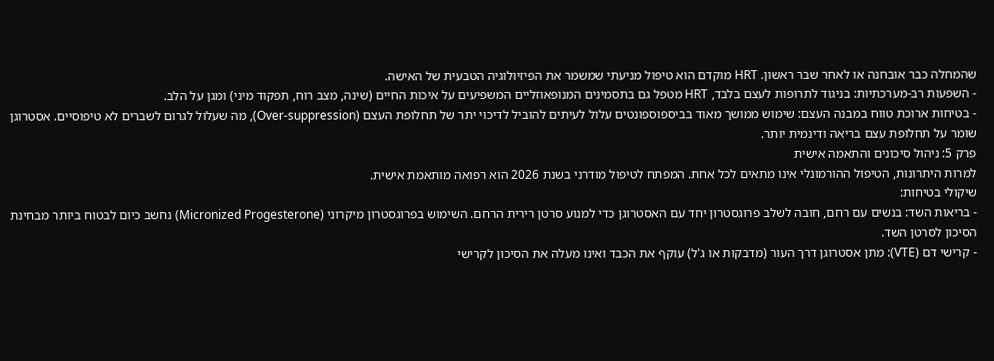שהמחלה כבר אובחנה או לאחר שבר ראשון. HRT מוקדם הוא טיפול מניעתי שמשמר את הפיזיולוגיה הטבעית של האישה.
- השפעות רב-מערכתיות: בניגוד לתרופות לעצם בלבד, HRT מטפל גם בתסמינים המנופאוזליים המשפיעים על איכות החיים (שינה, מצב רוח, תפקוד מיני) ומגן על הלב.
- בטיחות ארוכת טווח במבנה העצם: שימוש ממושך מאוד בביספוספונטים עלול לעיתים להוביל לדיכוי יתר של תחלופת העצם (Over-suppression), מה שעלול לגרום לשברים לא טיפוסיים. אסטרוגן שומר על תחלופת עצם בריאה ודינמית יותר.
פרק 5: ניהול סיכונים והתאמה אישית
למרות היתרונות, הטיפול ההורמונלי אינו מתאים לכל אחת. המפתח לטיפול מודרני בשנת 2026 הוא רפואה מותאמת אישית.
שיקולי בטיחות:
- בריאות השד: בנשים עם רחם, חובה לשלב פרוגסטרון יחד עם האסטרוגן כדי למנוע סרטן רירית הרחם. השימוש בפרוגסטרון מיקרוני (Micronized Progesterone) נחשב כיום לבטוח ביותר מבחינת הסיכון לסרטן השד.
- קרישי דם (VTE): מתן אסטרוגן דרך העור (מדבקות או ג'ל) עוקף את הכבד ואינו מעלה את הסיכון לקרישי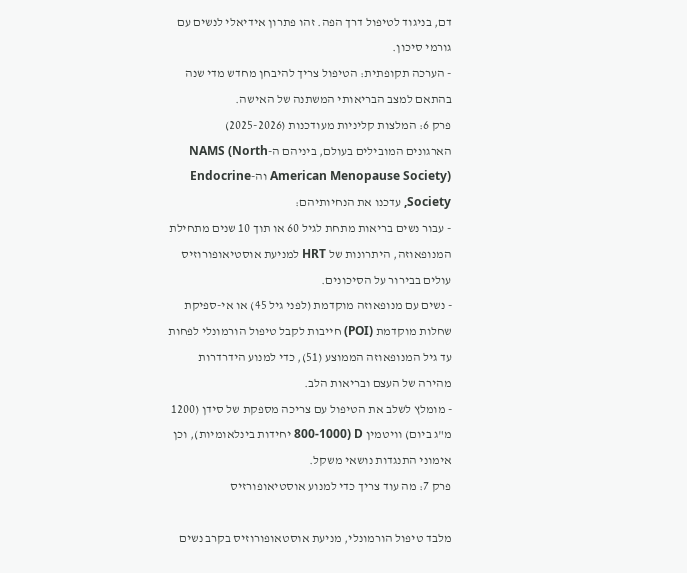דם, בניגוד לטיפול דרך הפה. זהו פתרון אידיאלי לנשים עם גורמי סיכון.
- הערכה תקופתית: הטיפול צריך להיבחן מחדש מדי שנה בהתאם למצב הבריאותי המשתנה של האישה.
פרק 6: המלצות קליניות מעודכנות (2025-2026)
הארגונים המובילים בעולם, ביניהם ה-NAMS (North American Menopause Society) וה-Endocrine Society, עדכנו את הנחיותיהם:
- עבור נשים בריאות מתחת לגיל 60 או תוך 10 שנים מתחילת המנופאוזה, היתרונות של HRT למניעת אוסטיאופורוזיס עולים בבירור על הסיכונים.
- נשים עם מנופאוזה מוקדמת (לפני גיל 45) או אי-ספיקת שחלות מוקדמת (POI) חייבות לקבל טיפול הורמונלי לפחות עד גיל המנופאוזה הממוצע (51), כדי למנוע הידרדרות מהירה של העצם ובריאות הלב.
- מומלץ לשלב את הטיפול עם צריכה מספקת של סידן (1200 מ"ג ביום) וויטמין D (800-1000 יחידות בינלאומיות), וכן אימוני התנגדות נושאי משקל.
פרק 7: מה עוד צריך כדי למנוע אוסטיאופורזיס

מלבד טיפול הורמונלי, מניעת אוסטאופורוזיס בקרב נשים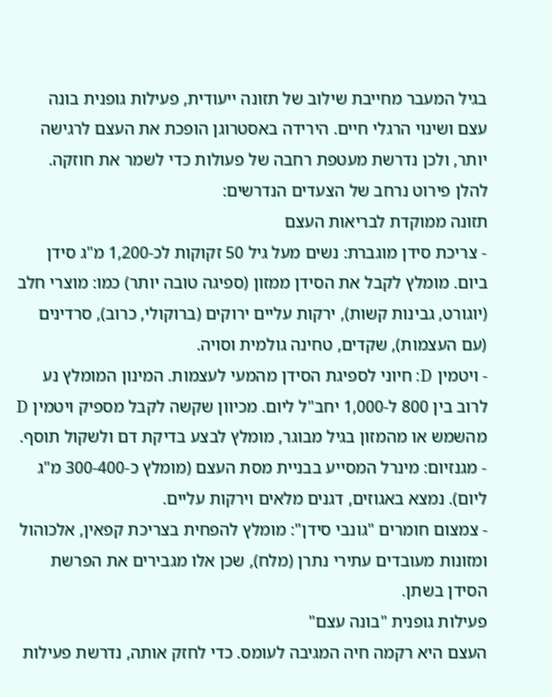בגיל המעבר מחייבת שילוב של תזונה ייעודית, פעילות גופנית בונה עצם ושינוי הרגלי חיים. הירידה באסטרוגן הופכת את העצם לרגישה יותר, ולכן נדרשת מעטפת רחבה של פעולות כדי לשמר את חוזקה. להלן פירוט נרחב של הצעדים הנדרשים:
תזונה ממוקדת לבריאות העצם
- צריכת סידן מוגברת: נשים מעל גיל 50 זקוקות לכ-1,200 מ"ג סידן ביום. מומלץ לקבל את הסידן ממזון (ספיגה טובה יותר) כמו: מוצרי חלב (יוגורט, גבינות קשות), ירקות עליים ירוקים (ברוקולי, כרוב), סרדינים (עם העצמות), שקדים, טחינה גולמית וסויה.
- ויטמין D: חיוני לספיגת הסידן מהמעי לעצמות. המינון המומלץ נע לרוב בין 800 ל-1,000 יחב"ל ליום. מכיוון שקשה לקבל מספיק ויטמין D מהשמש או מהמזון בגיל מבוגר, מומלץ לבצע בדיקת דם ולשקול תוסף.
- מגנזיום: מינרל המסייע בבניית מסת העצם (מומלץ כ-300-400 מ"ג ליום). נמצא באגוזים, דגנים מלאים וירקות עליים.
- צמצום חומרים "גונבי סידן": מומלץ להפחית בצריכת קפאין, אלכוהול ומזונות מעובדים עתירי נתרן (מלח), שכן אלו מגבירים את הפרשת הסידן בשתן.
פעילות גופנית "בונה עצם"
העצם היא רקמה חיה המגיבה לעומס. כדי לחזק אותה, נדרשת פעילות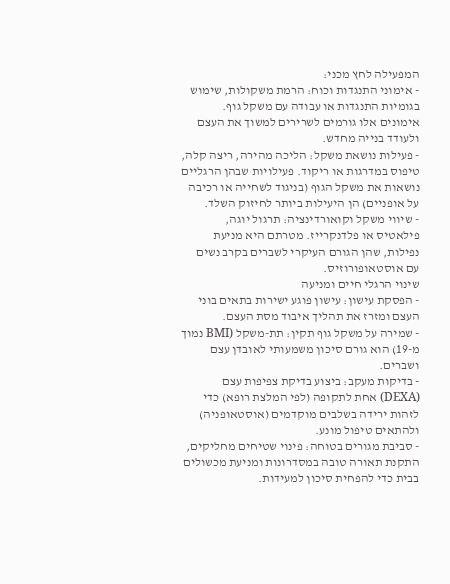המפעילה לחץ מכני:
- אימוני התנגדות וכוח: הרמת משקולות, שימוש בגומיות התנגדות או עבודה עם משקל גוף. אימונים אלו גורמים לשרירים למשוך את העצם ולעודד בנייה מחדש.
- פעילות נושאת משקל: הליכה מהירה, ריצה קלה, טיפוס במדרגות או ריקוד. פעילויות שבהן הרגליים נושאות את משקל הגוף (בניגוד לשחייה או רכיבה על אופניים) הן היעילות ביותר לחיזוק השלד.
- שיווי משקל וקואורדינציה: תרגול יוגה, פילאטיס או פלדנקרייז. מטרתם היא מניעת נפילות, שהן הגורם העיקרי לשברים בקרב נשים עם אוסטאופורוזיס.
שינוי הרגלי חיים ומניעה
- הפסקת עישון: עישון פוגע ישירות בתאים בוני העצם ומזרז את תהליך איבוד מסת העצם.
- שמירה על משקל גוף תקין: תת-משקל (BMI נמוך מ-19) הוא גורם סיכון משמעותי לאובדן עצם ושברים.
- בדיקות מעקב: ביצוע בדיקת צפיפות עצם (DEXA) אחת לתקופה (לפי המלצת רופא) כדי לזהות ירידה בשלבים מוקדמים (אוסטאופניה) ולהתאים טיפול מונע.
- סביבת מגורים בטוחה: פינוי שטיחים מחליקים, התקנת תאורה טובה במסדרונות ומניעת מכשולים בבית כדי להפחית סיכון למעידות.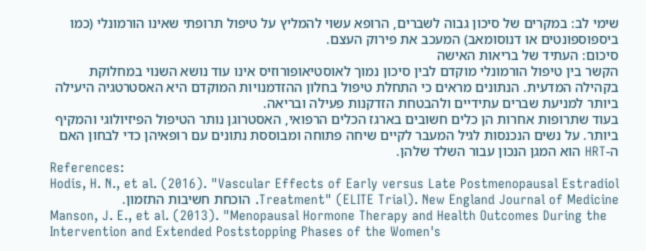שימי לב: במקרים של סיכון גבוה לשברים, הרופא עשוי להמליץ על טיפול תרופתי שאינו הורמונלי (כמו ביספוספונטים או דנוסומאב) המעכב את פירוק העצם.
סיכום: העתיד של בריאות האישה
הקשר בין טיפול הורמונלי מוקדם לבין סיכון נמוך לאוסטיאופורוזיס אינו עוד נושא השנוי במחלוקת בקהילה המדעית. הנתונים מראים כי התחלת טיפול בחלון ההזדמנויות המוקדם היא האסטרטגיה היעילה ביותר למניעת שברים עתידיים ולהבטחת הזדקנות פעילה ובריאה.
בעוד שתרופות אחרות הן כלים חשובים בארגז הכלים הרפואי, האסטרוגן נותר הטיפול הפיזיולוגי והמקיף ביותר. על נשים הנכנסות לגיל המעבר לקיים שיחה פתוחה ומבוססת נתונים עם רופאיהן כדי לבחון האם ה-HRT הוא המגן הנכון עבור השלד שלהן.
References:
Hodis, H. N., et al. (2016). "Vascular Effects of Early versus Late Postmenopausal Estradiol Treatment" (ELITE Trial). New England Journal of Medicine. הוכחת חשיבות התזמון.
Manson, J. E., et al. (2013). "Menopausal Hormone Therapy and Health Outcomes During the Intervention and Extended Poststopping Phases of the Women's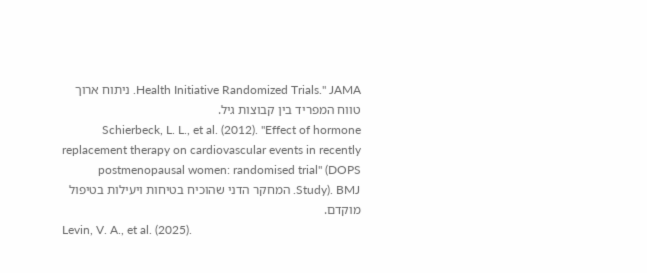Health Initiative Randomized Trials." JAMA. ניתוח ארוך טווח המפריד בין קבוצות גיל.
Schierbeck, L. L., et al. (2012). "Effect of hormone replacement therapy on cardiovascular events in recently postmenopausal women: randomised trial" (DOPS Study). BMJ. המחקר הדני שהוכיח בטיחות ויעילות בטיפול מוקדם.
Levin, V. A., et al. (2025).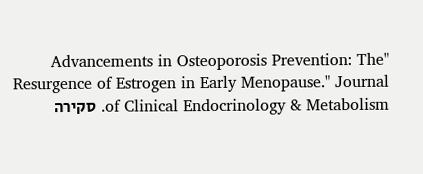"Advancements in Osteoporosis Prevention: The Resurgence of Estrogen in Early Menopause." Journal of Clinical Endocrinology & Metabolism. סקירה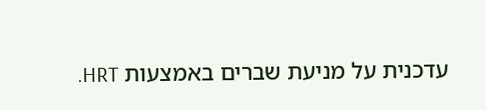עדכנית על מניעת שברים באמצעות HRT.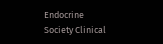Endocrine Society Clinical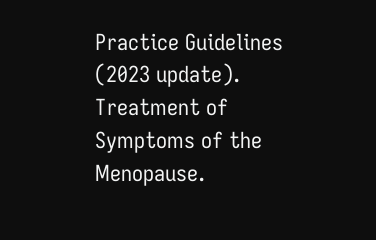Practice Guidelines (2023 update). Treatment of Symptoms of the Menopause.